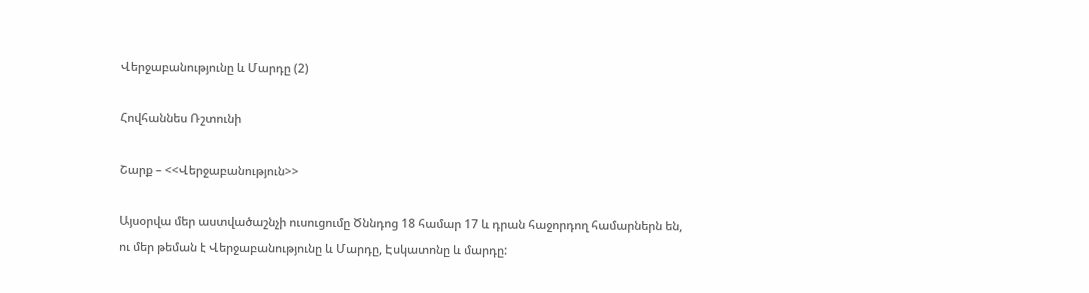Վերջաբանությունը և Մարդը (2)

Հովհաննես Ռշտունի

Շարք – <<Վերջաբանություն>>

Այսօրվա մեր աստվածաշնչի ուսուցումը Ծննդոց 18 համար 17 և դրան հաջորդող համարներն են, ու մեր թեման է Վերջաբանությունը և Մարդը, Էսկատոնը և մարդը: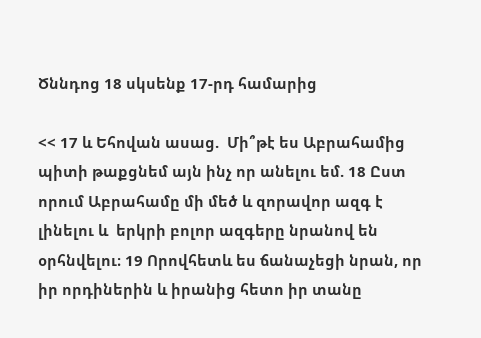Ծննդոց 18 սկսենք 17-րդ համարից

<< 17 և Եհովան ասաց.  Մի՞թէ ես Աբրահամից պիտի թաքցնեմ այն ինչ որ անելու եմ. 18 Ըստ որում Աբրահամը մի մեծ և զորավոր ազգ է լինելու և  երկրի բոլոր ազգերը նրանով են օրհնվելու։ 19 Որովհետև ես ճանաչեցի նրան, որ իր որդիներին և իրանից հետո իր տանը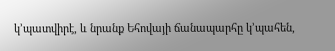կ’պատվիրէ, և նրանք Եհովայի ճանապարհը կ’պահեն,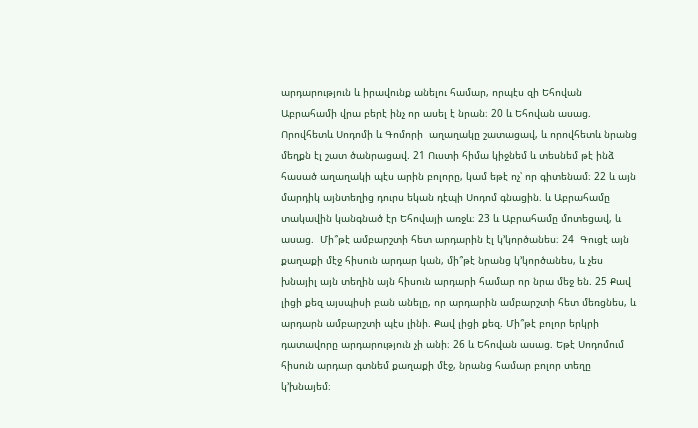արդարություն և իրավունք անելու համար, որպէս զի Եհովան Աբրահամի վրա բերէ ինչ որ ասել է նրան։ 20 և Եհովան ասաց. Որովհետև Սոդոմի և Գոմորի  աղաղակը շատացավ, և որովհետև նրանց մեղքն էլ շատ ծանրացավ. 21 Ուստի հիմա կիջնեմ և տեսնեմ թէ ինձ հասած աղաղակի պէս արին բոլորը, կամ եթէ ոչ՝ որ գիտենամ։ 22 և այն մարդիկ այնտեղից դուրս եկան դէպի Սոդոմ գնացին. և Աբրահամը տակավին կանգնած էր Եհովայի առջև։ 23 և Աբրահամը մոտեցավ, և ասաց.  Մի՞թէ ամբարշտի հետ արդարին էլ կ’կործանես։ 24  Գուցէ այն քաղաքի մէջ հիսուն արդար կան, մի՞թէ նրանց կ’կործանես, և չես խնայիլ այն տեղին այն հիսուն արդարի համար որ նրա մեջ են. 25 Քավ լիցի քեզ այսպիսի բան անելը, որ արդարին ամբարշտի հետ մեռցնես, և արդարն ամբարշտի պէս լինի. Քավ լիցի քեզ. Մի՞թէ բոլոր երկրի դատավորը արդարություն չի անի։ 26 և Եհովան ասաց. Եթէ Սոդոմում հիսուն արդար գտնեմ քաղաքի մէջ, նրանց համար բոլոր տեղը կ’խնայեմ։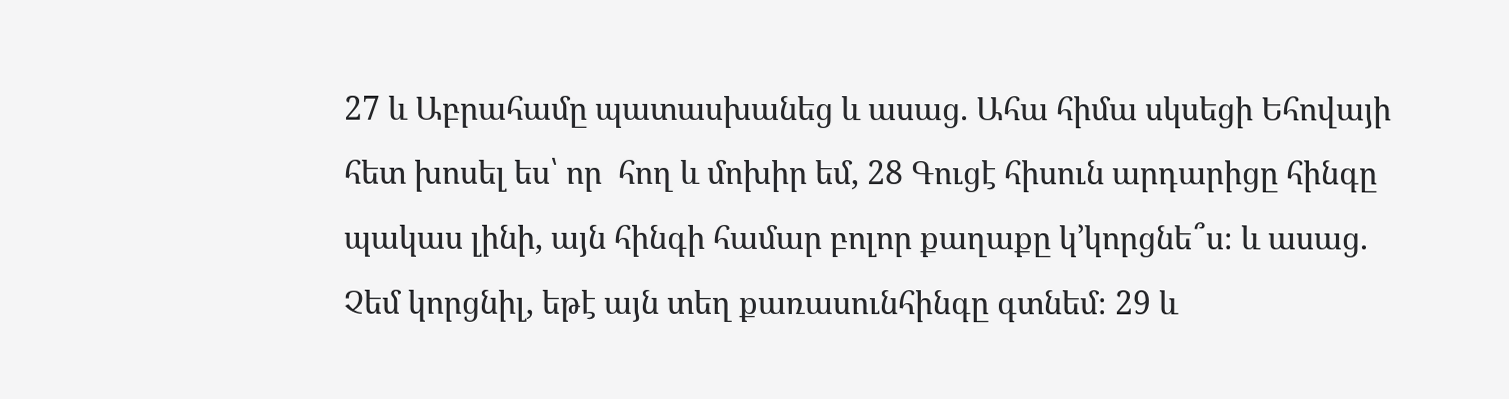27 և Աբրահամը պատասխանեց և ասաց. Ահա հիմա սկսեցի Եհովայի հետ խոսել ես՝ որ  հող և մոխիր եմ, 28 Գուցէ հիսուն արդարիցը հինգը պակաս լինի, այն հինգի համար բոլոր քաղաքը կ’կորցնե՞ս։ և ասաց. Չեմ կորցնիլ, եթէ այն տեղ քառասունհինգը գտնեմ։ 29 և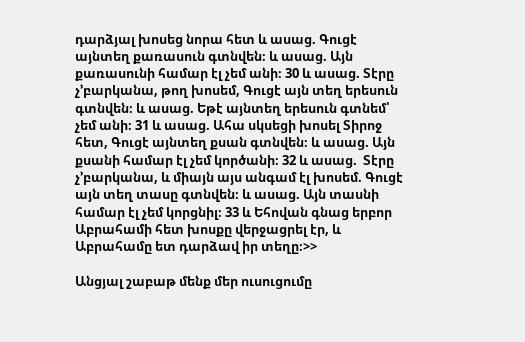դարձյալ խոսեց նորա հետ և ասաց. Գուցէ այնտեղ քառասուն գտնվեն։ և ասաց. Այն քառասունի համար էլ չեմ անի։ 30 և ասաց. Տէրը չ’բարկանա, թող խոսեմ, Գուցէ այն տեղ երեսուն գտնվեն։ և ասաց. Եթէ այնտեղ երեսուն գտնեմ՝ չեմ անի։ 31 և ասաց. Ահա սկսեցի խոսել Տիրոջ հետ, Գուցէ այնտեղ քսան գտնվեն։ և ասաց. Այն քսանի համար էլ չեմ կործանի։ 32 և ասաց.  Տէրը չ’բարկանա, և միայն այս անգամ էլ խոսեմ. Գուցէ այն տեղ տասը գտնվեն։ և ասաց. Այն տասնի համար էլ չեմ կորցնիլ։ 33 և Եհովան գնաց երբոր Աբրահամի հետ խոսքը վերջացրել էր, և Աբրահամը ետ դարձավ իր տեղը։>>

Անցյալ շաբաթ մենք մեր ուսուցումը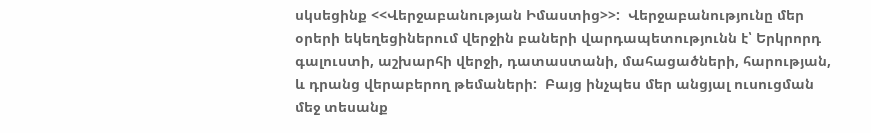սկսեցինք <<Վերջաբանության Իմաստից>>:  Վերջաբանությունը մեր օրերի եկեղեցիներում վերջին բաների վարդապետությունն է՝ Երկրորդ գալուստի, աշխարհի վերջի, դատաստանի, մահացածների, հարության, և դրանց վերաբերող թեմաների:  Բայց ինչպես մեր անցյալ ուսուցման մեջ տեսանք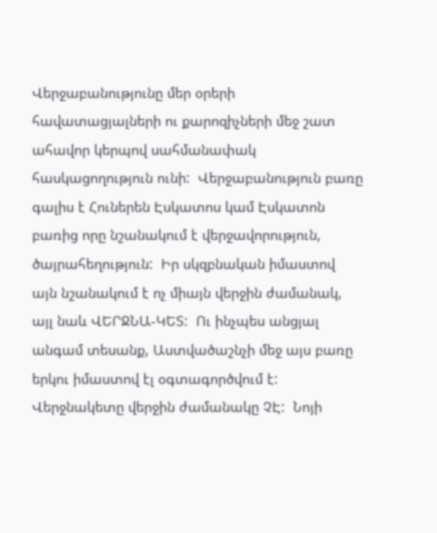Վերջաբանությունը մեր օրերի հավատացյալների ու քարոզիչների մեջ շատ ահավոր կերպով սահմանափակ հասկացողություն ունի:  Վերջաբանություն բառը գալիս է Հուներեն Էսկատոս կամ Էսկատոն բառից որը նշանակում է վերջավորություն, ծայրահեղություն:  Իր սկզբնական իմաստով այն նշանակում է ոչ միայն վերջին ժամանակ, այլ նաև ՎԵՐՋՆԱ-ԿԵՏ:  Ու ինչպես անցյալ անգամ տեսանք, Աստվածաշնչի մեջ այս բառը երկու իմաստով էլ օգտագործվում է:  Վերջնակետը վերջին ժամանակը ՉԷ:  Նոյի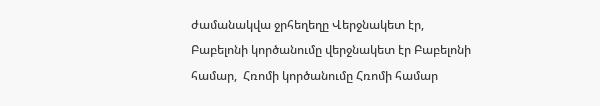ժամանակվա ջրհեղեղը Վերջնակետ էր, Բաբելոնի կործանումը վերջնակետ էր Բաբելոնի համար,  Հռոմի կործանումը Հռոմի համար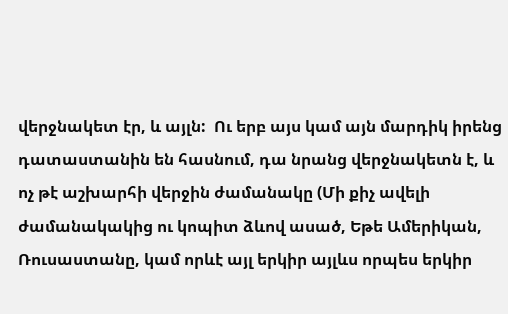վերջնակետ էր, և այլն:  Ու երբ այս կամ այն մարդիկ իրենց դատաստանին են հասնում, դա նրանց վերջնակետն է, և ոչ թէ աշխարհի վերջին ժամանակը (Մի քիչ ավելի ժամանակակից ու կոպիտ ձևով ասած, Եթե Ամերիկան, Ռուսաստանը, կամ որևէ այլ երկիր այլևս որպես երկիր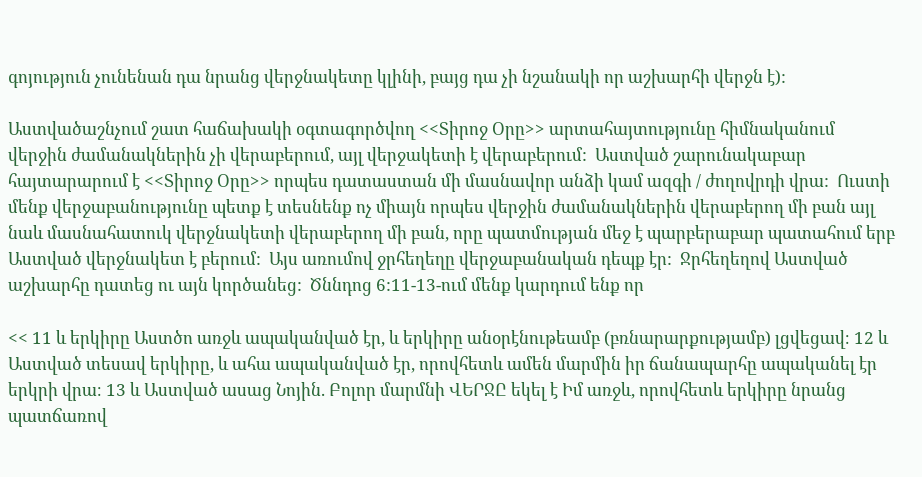գոյություն չունենան դա նրանց վերջնակետը կլինի, բայց դա չի նշանակի որ աշխարհի վերջն է):

Աստվածաշնչում շատ հաճախակի օգտագործվող <<Տիրոջ Օրը>> արտահայտությունը հիմնականում վերջին ժամանակներին չի վերաբերում, այլ վերջակետի է վերաբերում:  Աստված շարունակաբար հայտարարում է <<Տիրոջ Օրը>> որպես դատաստան մի մասնավոր անձի կամ ազգի / ժողովրդի վրա:  Ուստի մենք վերջաբանությունը պետք է տեսնենք ոչ միայն որպես վերջին ժամանակներին վերաբերող մի բան այլ նաև մասնահատուկ վերջնակետի վերաբերող մի բան, որը պատմության մեջ է պարբերաբար պատահում երբ Աստված վերջնակետ է բերում:  Այս առումով ջրհեղեղը վերջաբանական դեպք էր:  Ջրհեղեղով Աստված աշխարհը դատեց ու այն կործանեց:  Ծննդոց 6:11-13-ում մենք կարդում ենք որ

<< 11 և երկիրը Աստծո առջև ապականված էր, և երկիրը անօրէնութեամբ (բռնարարքությամբ) լցվեցավ։ 12 և Աստված տեսավ երկիրը, և ահա ապականված էր, որովհետև ամեն մարմին իր ճանապարհը ապականել էր երկրի վրա։ 13 և Աստված ասաց Նոյին. Բոլոր մարմնի ՎԵՐՋԸ եկել է Իմ առջև, որովհետև երկիրը նրանց պատճառով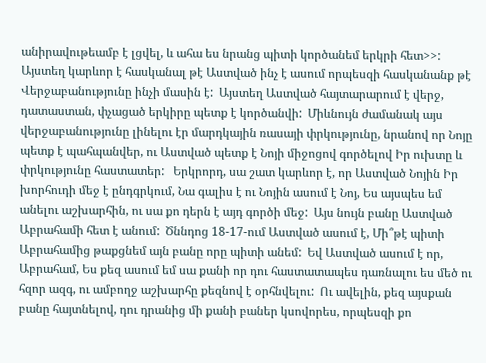անիրավութեամբ է լցվել, և ահա ես նրանց պիտի կործանեմ երկրի հետ>>:  Այստեղ կարևոր է հասկանալ թէ Աստված ինչ է ասում որպեսզի հասկանանք թէ Վերջաբանությունը ինչի մասին է:  Այստեղ Աստված հայտարարում է վերջ, դատաստան, փչացած երկիրը պետք է կործանվի:  Միևնույն ժամանակ այս վերջաբանությունը լինելու էր մարդկային ռասայի փրկությունը, նրանով որ Նոյը պետք է պահպանվեր, ու Աստված պետք է Նոյի միջոցով գործելով Իր ուխտը և փրկությունը հաստատեր:   Երկրորդ, սա շատ կարևոր է, որ Աստված Նոյին Իր խորհուդի մեջ է ընդգրկում, Նա գալիս է ու Նոյին ասում է Նոյ, Ես այսպես եմ անելու աշխարհին, ու սա քո դերն է այդ գործի մեջ:  Այս նույն բանը Աստված Աբրահամի հետ է անում:  Ծննդոց 18-17-ում Աստված ասում է, Մի՞թէ պիտի Աբրահամից թաքցնեմ այն բանը որը պիտի անեմ:  Եվ Աստված ասում է որ, Աբրահամ, Ես քեզ ասում եմ սա քանի որ դու հաստատապես դառնալու ես մեծ ու հզոր ազգ, ու ամբողջ աշխարհը քեզնով է օրհնվելու:  Ու ավելին, քեզ այսքան բանը հայտնելով, դու դրանից մի քանի բաներ կսովորես, որպեսզի քո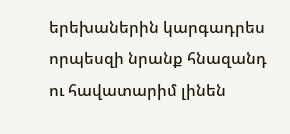երեխաներին կարգադրես որպեսզի նրանք հնազանդ ու հավատարիմ լինեն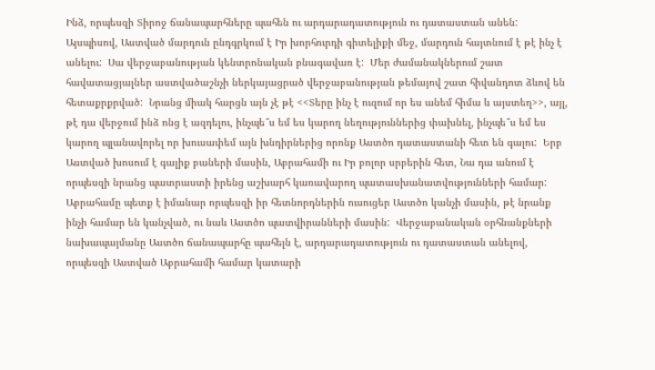Ինձ, որպեսզի Տիրոջ ճանապարհները պահեն ու արդարադատություն ու դատաստան անեն:  Այսպիսով, Աստված մարդուն ընդգրկում է Իր խորհուրդի գիտելիքի մեջ, մարդուն հայտնում է թէ ինչ է անելու:  Սա վերջաբանության կենտրոնական բնագավառ է:  Մեր ժամանակներում շատ հավատացյալներ աստվածաշնչի ներկայացրած վերջաբանության թեմայով շատ հիվանդոտ ձևով են հետաքրքրված:  Նրանց միակ հարցն այն չէ թէ <<Տերը ինչ է ուզում որ ես անեմ հիմա և այստեղ>>, այլ, թէ դա վերջում ինձ ոնց է ազդելու, ինչպե՞ս եմ ես կարող նեղություններից փախնել, ինչպե՞ս եմ ես կարող պլանավորել որ խուսափեմ այն խնդիրներից որոնք Աստծո դատաստանի հետ են գալու:  Երբ Աստված խոսում է գալիք բաների մասին, Աբրահամի ու Իր բոլոր սրբերին հետ, Նա դա անում է որպեսզի նրանց պատրաստի իրենց աշխարհ կառավարող պատասխանատվությունների համար:  Աբրահամը պետք է իմանար որպեսզի իր հետնորդներին ուսուցեր Աստծո կանչի մասին, թէ նրանք ինչի համար են կանչված, ու նաև Աստծո պատվիրանների մասին:  Վերջաբանական օրհնանքների նախապայմանը Աստծո ճանապարհը պահելն է, արդարադատություն ու դատաստան անելով, որպեսզի Աստված Աբրահամի համար կատարի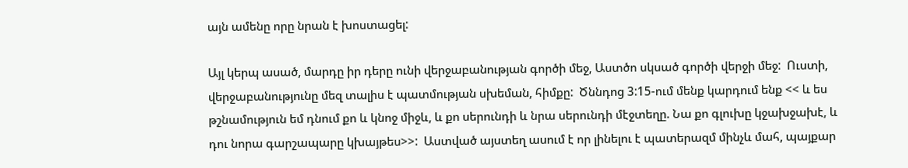այն ամենը որը նրան է խոստացել:

Այլ կերպ ասած, մարդը իր դերը ունի վերջաբանության գործի մեջ, Աստծո սկսած գործի վերջի մեջ:  Ուստի, վերջաբանությունը մեզ տալիս է պատմության սխեման, հիմքը:  Ծննդոց 3:15-ում մենք կարդում ենք << և ես թշնամություն եմ դնում քո և կնոջ միջև, և քո սերունդի և նրա սերունդի մէջտեղը. Նա քո գլուխը կջախջախէ, և դու նորա գարշապարը կխայթես>>:  Աստված այստեղ ասում է որ լինելու է պատերազմ մինչև մահ, պայքար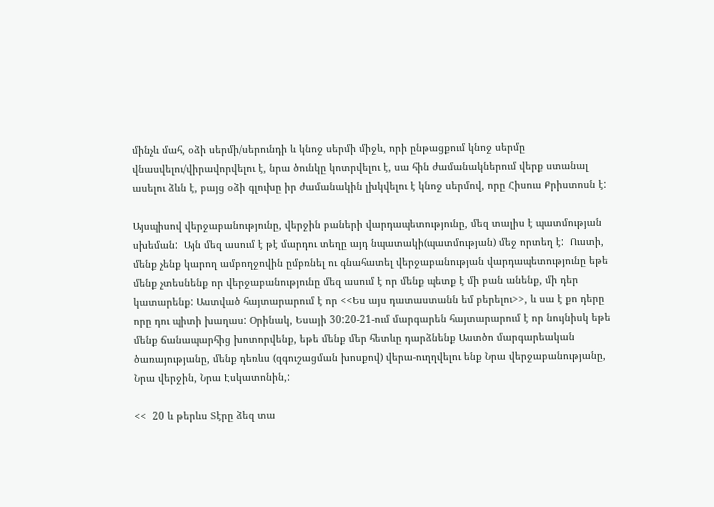մինչև մահ, օձի սերմի/սերունդի և կնոջ սերմի միջև, որի ընթացքում կնոջ սերմը վնասվելու/վիրավորվելու է, նրա ծունկը կոտրվելու է, սա հին ժամանակներում վերք ստանալ ասելու ձևն է, բայց օձի գլուխը իր ժամանակին լխկվելու է կնոջ սերմով, որը Հիսուս Քրիստոսն է:

Այսպիսով վերջաբանությունը, վերջին բաների վարդապետությունը, մեզ տալիս է պատմության սխեման:  Այն մեզ ասում է թէ մարդու տեղը այդ նպատակի(պատմության) մեջ որտեղ է:  Ուստի, մենք չենք կարող ամբողջովին ըմբռնել ու գնահատել վերջաբանության վարդապետությունը եթե մենք չտեսնենք որ վերջաբանությունը մեզ ասում է որ մենք պետք է մի բան անենք, մի դեր կատարենք: Աստված հայտարարում է որ <<Ես այս դատաստանն եմ բերելու>>, և սա է քո դերը որը դու պիտի խաղաս: Օրինակ, Եսայի 30:20-21-ում մարգարեն հայտարարում է որ նույնիսկ եթե մենք ճանապարհից խոտորվենք, եթե մենք մեր հետևը դարձնենք Աստծո մարգարեական ծառայությանը, մենք դեռևս (զգուշացման խոսքով) վերա-ուղղվելու ենք Նրա վերջաբանությանը, Նրա վերջին, Նրա Էսկատոնին,:

<<  20 և թերևս Տէրը ձեզ տա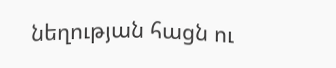նեղության հացն ու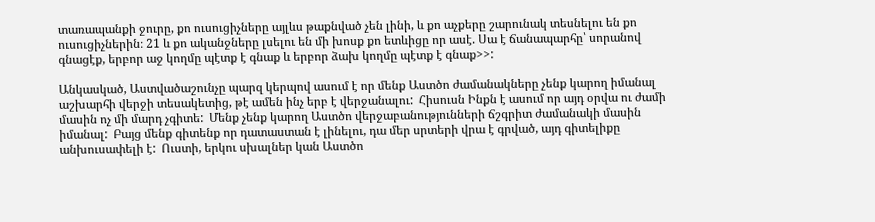տառապանքի ջուրը, քո ուսուցիչները այլևս թաքնված չեն լինի, և քո աչքերը շարունակ տեսնելու են քո ուսուցիչներին։ 21 և քո ականջները լսելու են մի խոսք քո ետևիցը որ ասէ. Սա է ճանապարհը՝ սորանով գնացէք, երբոր աջ կողմը պէտք է գնաք և երբոր ձախ կողմը պէտք է գնաք>>:

Անկասկած, Աստվածաշունչը պարզ կերպով ասում է որ մենք Աստծո ժամանակները չենք կարող իմանալ աշխարհի վերջի տեսակետից, թէ ամեն ինչ երբ է վերջանալու:  Հիսուսն Ինքն է ասում որ այդ օրվա ու ժամի մասին ոչ մի մարդ չգիտե:  Մենք չենք կարող Աստծո վերջաբանությունների ճշգրիտ ժամանակի մասին իմանալ:  Բայց մենք գիտենք որ դատաստան է լինելու, դա մեր սրտերի վրա է գրված, այդ գիտելիքը անխուսափելի է:  Ուստի, երկու սխալներ կան Աստծո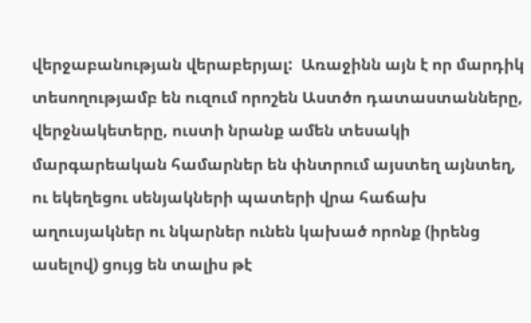վերջաբանության վերաբերյալ:  Առաջինն այն է որ մարդիկ տեսողությամբ են ուզում որոշեն Աստծո դատաստանները, վերջնակետերը, ուստի նրանք ամեն տեսակի մարգարեական համարներ են փնտրում այստեղ այնտեղ, ու եկեղեցու սենյակների պատերի վրա հաճախ աղուսյակներ ու նկարներ ունեն կախած որոնք (իրենց ասելով) ցույց են տալիս թէ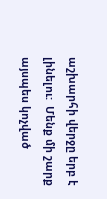աշխարհի վերջը երբ է լինելու:  Մենք մի շարք այսպես կոչված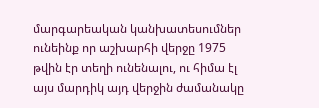մարգարեական կանխատեսումներ ունեինք որ աշխարհի վերջը 1975 թվին էր տեղի ունենալու, ու հիմա էլ այս մարդիկ այդ վերջին ժամանակը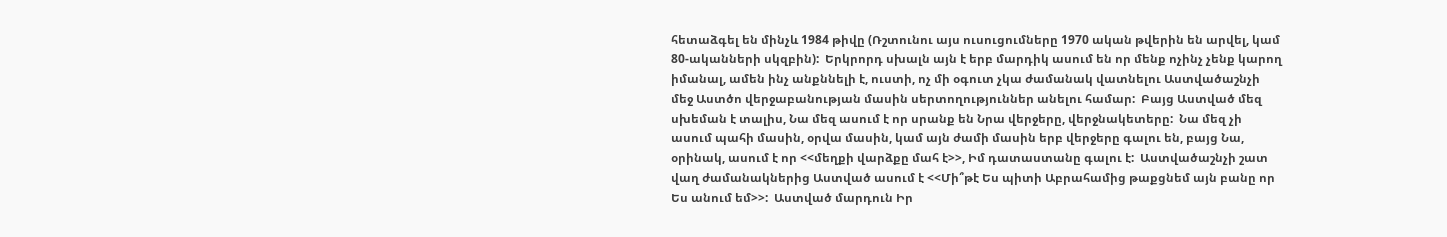հետաձգել են մինչև 1984 թիվը (Ռշտունու այս ուսուցումները 1970 ական թվերին են արվել, կամ 80-ականների սկզբին):  Երկրորդ սխալն այն է երբ մարդիկ ասում են որ մենք ոչինչ չենք կարող իմանալ, ամեն ինչ անքննելի է, ուստի, ոչ մի օգուտ չկա ժամանակ վատնելու Աստվածաշնչի մեջ Աստծո վերջաբանության մասին սերտողություններ անելու համար:  Բայց Աստված մեզ սխեման է տալիս, Նա մեզ ասում է որ սրանք են Նրա վերջերը, վերջնակետերը:  Նա մեզ չի ասում պահի մասին, օրվա մասին, կամ այն ժամի մասին երբ վերջերը գալու են, բայց Նա, օրինակ, ասում է որ <<մեղքի վարձքը մահ է>>, Իմ դատաստանը գալու է:  Աստվածաշնչի շատ վաղ ժամանակներից Աստված ասում է <<Մի՞թէ Ես պիտի Աբրահամից թաքցնեմ այն բանը որ Ես անում եմ>>:  Աստված մարդուն Իր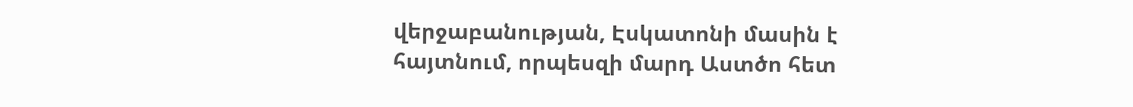վերջաբանության, Էսկատոնի մասին է հայտնում, որպեսզի մարդ Աստծո հետ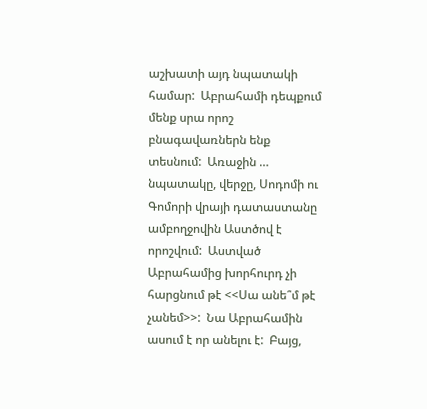աշխատի այդ նպատակի համար:  Աբրահամի դեպքում մենք սրա որոշ բնագավառներն ենք տեսնում:  Առաջին … նպատակը, վերջը, Սոդոմի ու Գոմորի վրայի դատաստանը ամբողջովին Աստծով է որոշվում:  Աստված Աբրահամից խորհուրդ չի հարցնում թէ <<Սա անե՞մ թէ չանեմ>>:  Նա Աբրահամին ասում է որ անելու է:  Բայց,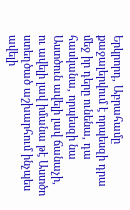Երկրորդ, Աբրահամը քաջալերվում է որպեսզի դրա մեջ իր դերը ունենա, դա հասկանա, որպեսզի նա Աստծուն ավելի լավ ճանաչի, ու ավելի լավ իմանա թէ Աստծո ստեղծած աշխարհում ինչպես ավելի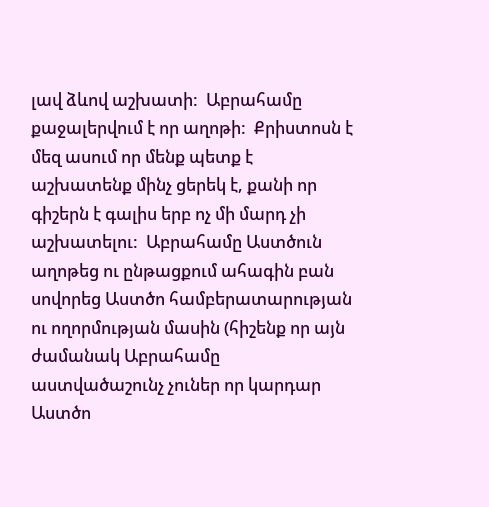լավ ձևով աշխատի:  Աբրահամը քաջալերվում է որ աղոթի:  Քրիստոսն է մեզ ասում որ մենք պետք է աշխատենք մինչ ցերեկ է, քանի որ գիշերն է գալիս երբ ոչ մի մարդ չի աշխատելու:  Աբրահամը Աստծուն աղոթեց ու ընթացքում ահագին բան սովորեց Աստծո համբերատարության ու ողորմության մասին (հիշենք որ այն ժամանակ Աբրահամը աստվածաշունչ չուներ որ կարդար Աստծո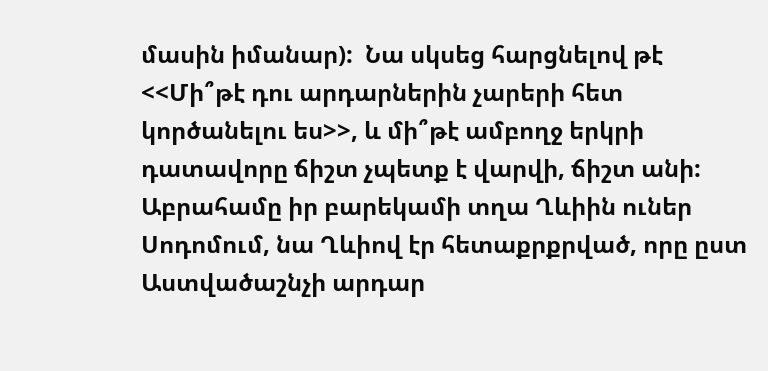մասին իմանար):  Նա սկսեց հարցնելով թէ <<Մի՞թէ դու արդարներին չարերի հետ կործանելու ես>>, և մի՞թէ ամբողջ երկրի դատավորը ճիշտ չպետք է վարվի, ճիշտ անի:  Աբրահամը իր բարեկամի տղա Ղևիին ուներ Սոդոմում, նա Ղևիով էր հետաքրքրված, որը ըստ Աստվածաշնչի արդար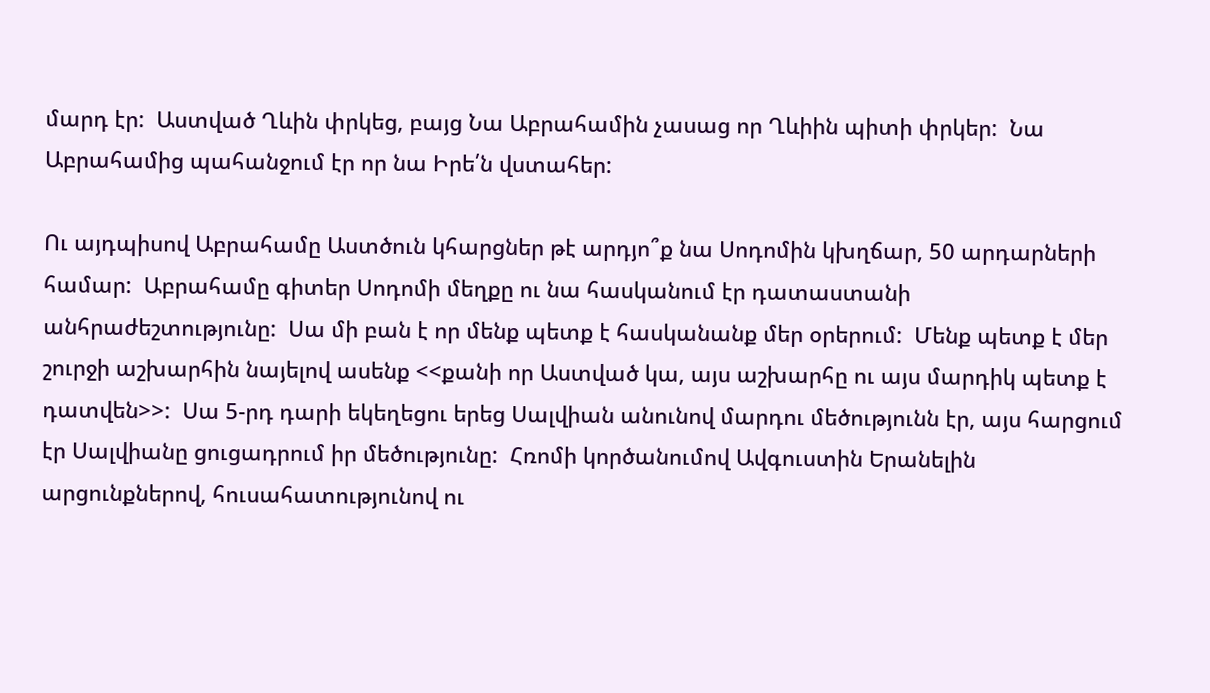մարդ էր:  Աստված Ղևին փրկեց, բայց Նա Աբրահամին չասաց որ Ղևիին պիտի փրկեր:  Նա Աբրահամից պահանջում էր որ նա Իրե՛ն վստահեր:

Ու այդպիսով Աբրահամը Աստծուն կհարցներ թէ արդյո՞ք նա Սոդոմին կխղճար, 50 արդարների համար:  Աբրահամը գիտեր Սոդոմի մեղքը ու նա հասկանում էր դատաստանի անհրաժեշտությունը:  Սա մի բան է որ մենք պետք է հասկանանք մեր օրերում:  Մենք պետք է մեր շուրջի աշխարհին նայելով ասենք <<քանի որ Աստված կա, այս աշխարհը ու այս մարդիկ պետք է դատվեն>>:  Սա 5-րդ դարի եկեղեցու երեց Սալվիան անունով մարդու մեծությունն էր, այս հարցում էր Սալվիանը ցուցադրում իր մեծությունը:  Հռոմի կործանումով Ավգուստին Երանելին արցունքներով, հուսահատությունով ու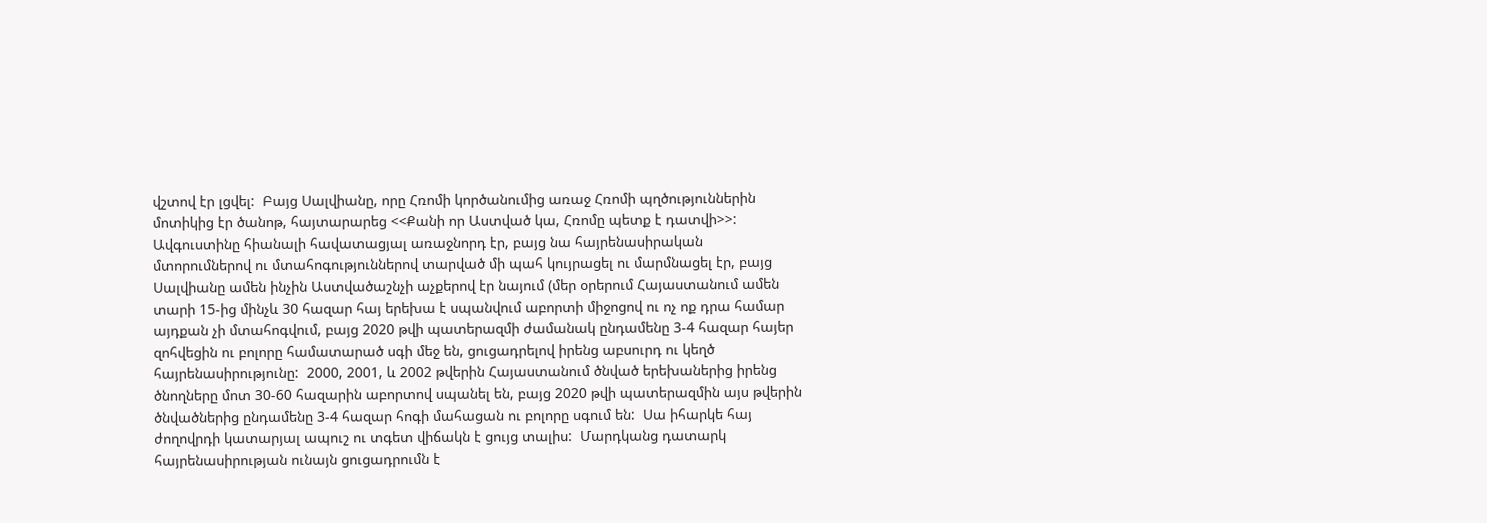վշտով էր լցվել:  Բայց Սալվիանը, որը Հռոմի կործանումից առաջ Հռոմի պղծություններին մոտիկից էր ծանոթ, հայտարարեց <<Քանի որ Աստված կա, Հռոմը պետք է դատվի>>:  Ավգուստինը հիանալի հավատացյալ առաջնորդ էր, բայց նա հայրենասիրական մտորումներով ու մտահոգություններով տարված մի պահ կույրացել ու մարմնացել էր, բայց Սալվիանը ամեն ինչին Աստվածաշնչի աչքերով էր նայում (մեր օրերում Հայաստանում ամեն տարի 15-ից մինչև 30 հազար հայ երեխա է սպանվում աբորտի միջոցով ու ոչ ոք դրա համար այդքան չի մտահոգվում, բայց 2020 թվի պատերազմի ժամանակ ընդամենը 3-4 հազար հայեր զոհվեցին ու բոլորը համատարած սգի մեջ են, ցուցադրելով իրենց աբսուրդ ու կեղծ հայրենասիրությունը:  2000, 2001, և 2002 թվերին Հայաստանում ծնված երեխաներից իրենց ծնողները մոտ 30-60 հազարին աբորտով սպանել են, բայց 2020 թվի պատերազմին այս թվերին ծնվածներից ընդամենը 3-4 հազար հոգի մահացան ու բոլորը սգում են:  Սա իհարկե հայ ժողովրդի կատարյալ ապուշ ու տգետ վիճակն է ցույց տալիս:  Մարդկանց դատարկ հայրենասիրության ունայն ցուցադրումն է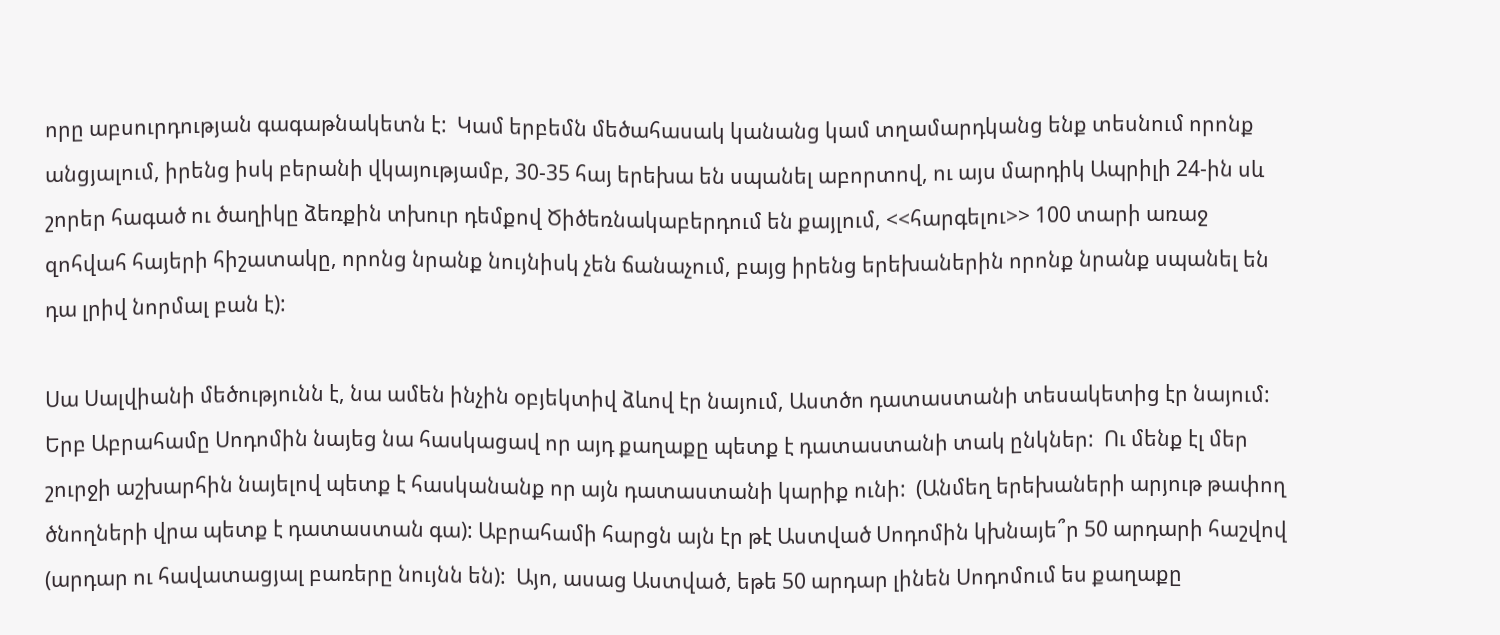որը աբսուրդության գագաթնակետն է:  Կամ երբեմն մեծահասակ կանանց կամ տղամարդկանց ենք տեսնում որոնք անցյալում, իրենց իսկ բերանի վկայությամբ, 30-35 հայ երեխա են սպանել աբորտով, ու այս մարդիկ Ապրիլի 24-ին սև շորեր հագած ու ծաղիկը ձեռքին տխուր դեմքով Ծիծեռնակաբերդում են քայլում, <<հարգելու>> 100 տարի առաջ զոհվահ հայերի հիշատակը, որոնց նրանք նույնիսկ չեն ճանաչում, բայց իրենց երեխաներին որոնք նրանք սպանել են դա լրիվ նորմալ բան է):

Սա Սալվիանի մեծությունն է, նա ամեն ինչին օբյեկտիվ ձևով էր նայում, Աստծո դատաստանի տեսակետից էր նայում:  Երբ Աբրահամը Սոդոմին նայեց նա հասկացավ որ այդ քաղաքը պետք է դատաստանի տակ ընկներ:  Ու մենք էլ մեր շուրջի աշխարհին նայելով պետք է հասկանանք որ այն դատաստանի կարիք ունի:  (Անմեղ երեխաների արյութ թափող ծնողների վրա պետք է դատաստան գա): Աբրահամի հարցն այն էր թէ Աստված Սոդոմին կխնայե՞ր 50 արդարի հաշվով (արդար ու հավատացյալ բառերը նույնն են):  Այո, ասաց Աստված, եթե 50 արդար լինեն Սոդոմում ես քաղաքը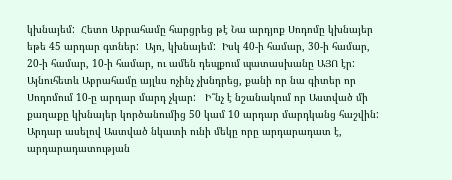կխնայեմ:  Հետո Աբրահամը հարցրեց թէ Նա արդյոք Սոդոմը կխնայեր եթե 45 արդար գտներ:  Այո, կխնայեմ:  Իսկ 40-ի համար, 30-ի համար, 20-ի համար, 10-ի համար, ու ամեն դեպքում պատասխանը ԱՅՈ էր: Այնուհետև Աբրահամը այլևս ոչինչ չխնդրեց, քանի որ նա գիտեր որ Սոդոմում 10-ը արդար մարդ չկար:   Ի՞նչ է նշանակում որ Աստված մի քաղաքը կխնայեր կործանումից 50 կամ 10 արդար մարդկանց հաշվին:  Արդար ասելով Աստված նկատի ունի մեկը որը արդարադատ է, արդարադատության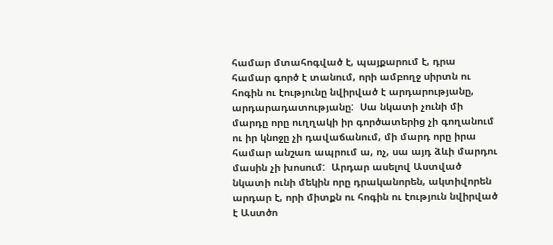համար մտահոգված է, պայքարում է, դրա համար գործ է տանում, որի ամբողջ սիրտն ու հոգին ու էությունը նվիրված է արդարությանը, արդարադատությանը:  Սա նկատի չունի մի մարդը որը ուղղակի իր գործատերից չի գողանում ու իր կնոջը չի դավաճանում, մի մարդ որը իրա համար անշառ ապրում ա, ոչ, սա այդ ձևի մարդու մասին չի խոսում:  Արդար ասելով Աստված նկատի ունի մեկին որը դրականորեն, ակտիվորեն արդար է, որի միտքն ու հոգին ու էություն նվիրված է Աստծո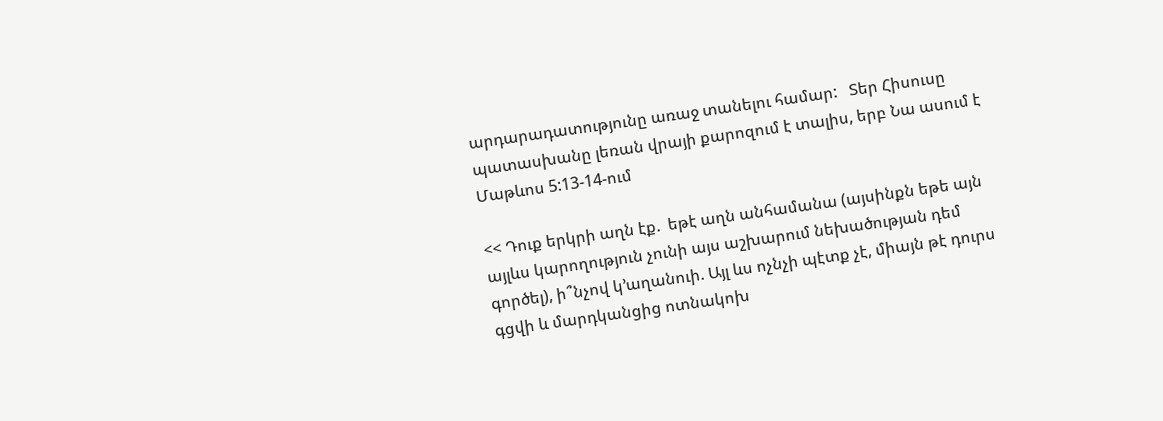արդարադատությունը առաջ տանելու համար:   Տեր Հիսուսը պատասխանը լեռան վրայի քարոզում է տալիս, երբ Նա ասում է Մաթևոս 5:13-14-ում

<< Դուք երկրի աղն էք.  եթէ աղն անհամանա (այսինքն եթե այն այլևս կարողություն չունի այս աշխարում նեխածության դեմ գործել), ի՞նչով կ’աղանուի. Այլ ևս ոչնչի պէտք չէ, միայն թէ դուրս գցվի և մարդկանցից ոտնակոխ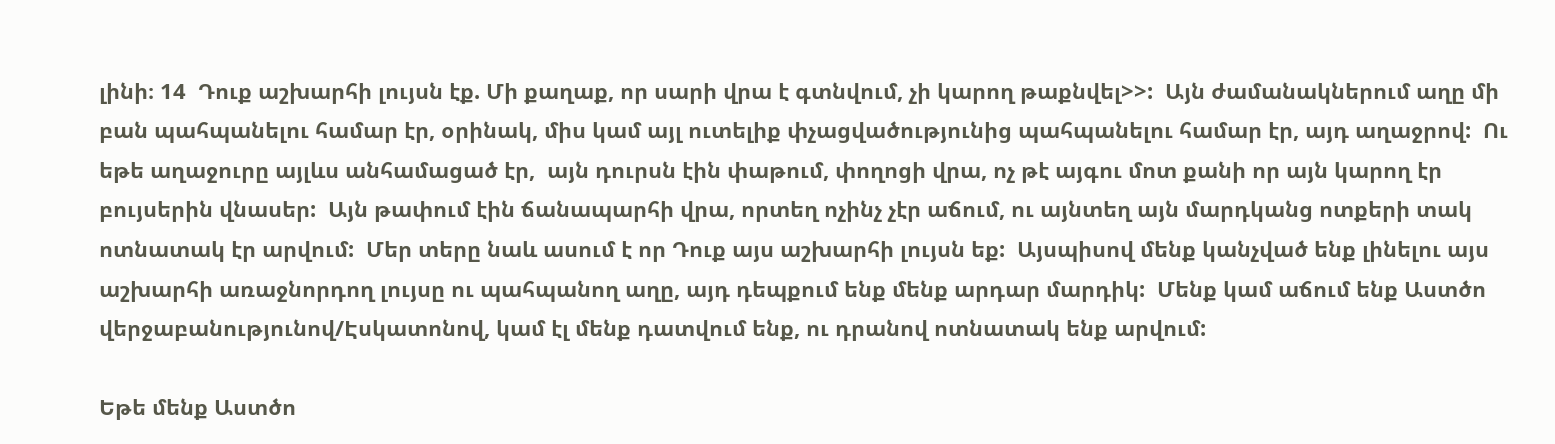լինի։ 14  Դուք աշխարհի լույսն էք. Մի քաղաք, որ սարի վրա է գտնվում, չի կարող թաքնվել>>:  Այն ժամանակներում աղը մի բան պահպանելու համար էր, օրինակ, միս կամ այլ ուտելիք փչացվածությունից պահպանելու համար էր, այդ աղաջրով:  Ու եթե աղաջուրը այլևս անհամացած էր,  այն դուրսն էին փաթում, փողոցի վրա, ոչ թէ այգու մոտ քանի որ այն կարող էր բույսերին վնասեր:  Այն թափում էին ճանապարհի վրա, որտեղ ոչինչ չէր աճում, ու այնտեղ այն մարդկանց ոտքերի տակ ոտնատակ էր արվում:  Մեր տերը նաև ասում է որ Դուք այս աշխարհի լույսն եք:  Այսպիսով մենք կանչված ենք լինելու այս աշխարհի առաջնորդող լույսը ու պահպանող աղը, այդ դեպքում ենք մենք արդար մարդիկ:  Մենք կամ աճում ենք Աստծո վերջաբանությունով/Էսկատոնով, կամ էլ մենք դատվում ենք, ու դրանով ոտնատակ ենք արվում:

Եթե մենք Աստծո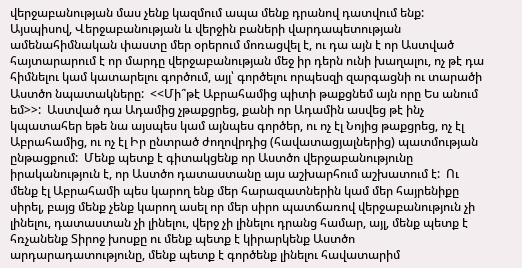վերջաբանության մաս չենք կազմում ապա մենք դրանով դատվում ենք:  Այսպիսով, Վերջաբանության և վերջին բաների վարդապետության ամենահիմնական փաստը մեր օրերում մոռացվել է, ու դա այն է որ Աստված հայտարարում է որ մարդը վերջաբանության մեջ իր դերն ունի խաղալու, ոչ թէ դա հիմնելու կամ կատարելու գործում, այլ՝ գործելու որպեսզի զարգացնի ու տարածի Աստծո նպատակները:  <<Մի՞թէ Աբրահամից պիտի թաքցնեմ այն որը Ես անում եմ>>:  Աստված դա Ադամից չթաքցրեց, քանի որ Ադամին ասվեց թէ ինչ կպատահեր եթե նա այսպես կամ այնպես գործեր, ու ոչ էլ Նոյից թաքցրեց, ոչ էլ Աբրահամից, ու ոչ էլ Իր ընտրած ժողովրդից (հավատացյալներից) պատմության ընթացքում:  Մենք պետք է գիտակցենք որ Աստծո վերջաբանությունը իրականություն է, որ Աստծո դատաստանը այս աշխարհում աշխատում է:  Ու մենք էլ Աբրահամի պես կարող ենք մեր հարազատներին կամ մեր հայրենիքը սիրել, բայց մենք չենք կարող ասել որ մեր սիրո պատճառով վերջաբանություն չի լինելու, դատաստան չի լինելու, վերջ չի լինելու դրանց համար, այլ, մենք պետք է հռչանենք Տիրոջ խոսքը ու մենք պետք է կիրարկենք Աստծո արդարադատությունը, մենք պետք է գործենք լինելու հավատարիմ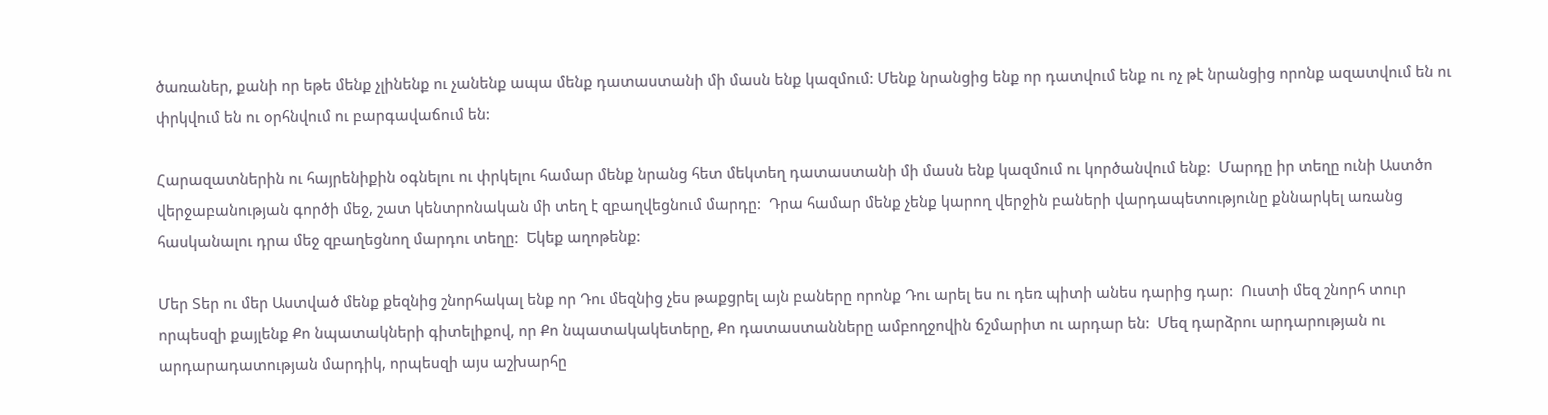ծառաներ, քանի որ եթե մենք չլինենք ու չանենք ապա մենք դատաստանի մի մասն ենք կազմում: Մենք նրանցից ենք որ դատվում ենք ու ոչ թէ նրանցից որոնք ազատվում են ու փրկվում են ու օրհնվում ու բարգավաճում են:

Հարազատներին ու հայրենիքին օգնելու ու փրկելու համար մենք նրանց հետ մեկտեղ դատաստանի մի մասն ենք կազմում ու կործանվում ենք:  Մարդը իր տեղը ունի Աստծո վերջաբանության գործի մեջ, շատ կենտրոնական մի տեղ է զբաղվեցնում մարդը:  Դրա համար մենք չենք կարող վերջին բաների վարդապետությունը քննարկել առանց հասկանալու դրա մեջ զբաղեցնող մարդու տեղը:  Եկեք աղոթենք:

Մեր Տեր ու մեր Աստված մենք քեզնից շնորհակալ ենք որ Դու մեզնից չես թաքցրել այն բաները որոնք Դու արել ես ու դեռ պիտի անես դարից դար:  Ուստի մեզ շնորհ տուր որպեսզի քայլենք Քո նպատակների գիտելիքով, որ Քո նպատակակետերը, Քո դատաստանները ամբողջովին ճշմարիտ ու արդար են:  Մեզ դարձրու արդարության ու արդարադատության մարդիկ, որպեսզի այս աշխարհը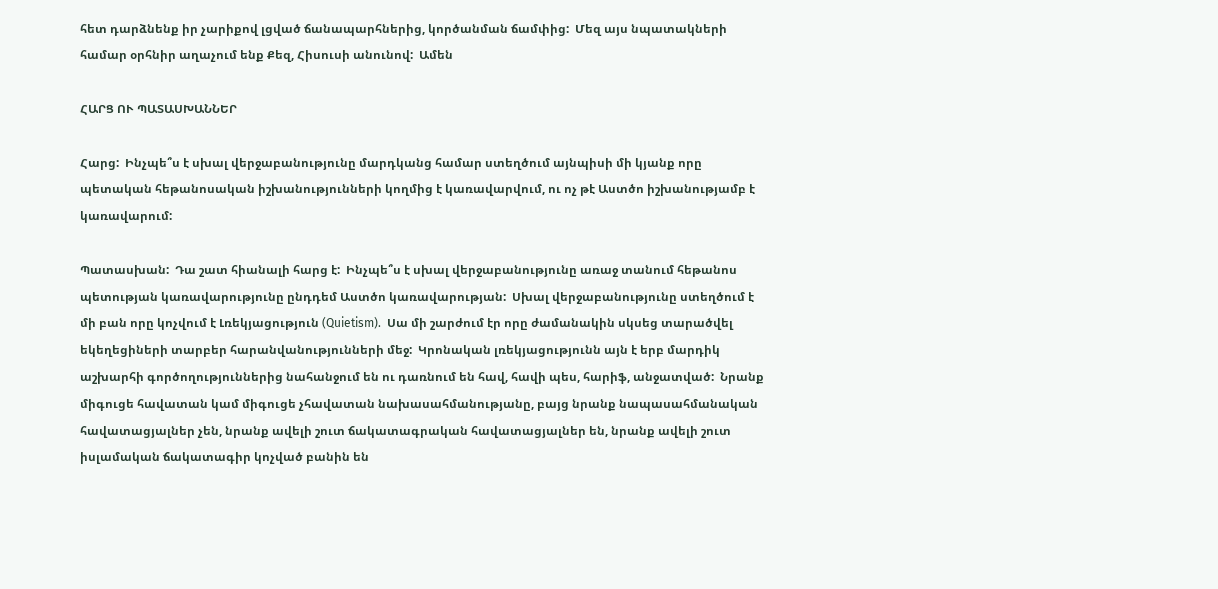հետ դարձնենք իր չարիքով լցված ճանապարհներից, կործանման ճամփից:  Մեզ այս նպատակների համար օրհնիր աղաչում ենք Քեզ, Հիսուսի անունով:  Ամեն

ՀԱՐՑ ՈՒ ՊԱՏԱՍԽԱՆՆԵՐ

Հարց:  Ինչպե՞ս է սխալ վերջաբանությունը մարդկանց համար ստեղծում այնպիսի մի կյանք որը պետական հեթանոսական իշխանությունների կողմից է կառավարվում, ու ոչ թէ Աստծո իշխանությամբ է կառավարում:

Պատասխան:  Դա շատ հիանալի հարց է:  Ինչպե՞ս է սխալ վերջաբանությունը առաջ տանում հեթանոս պետության կառավարությունը ընդդեմ Աստծո կառավարության:  Սխալ վերջաբանությունը ստեղծում է մի բան որը կոչվում է Լռեկյացություն (Quietism).  Սա մի շարժում էր որը ժամանակին սկսեց տարածվել եկեղեցիների տարբեր հարանվանությունների մեջ:  Կրոնական լռեկյացությունն այն է երբ մարդիկ աշխարհի գործողություններից նահանջում են ու դառնում են հավ, հավի պես, հարիֆ, անջատված:  Նրանք միգուցե հավատան կամ միգուցե չհավատան նախասահմանությանը, բայց նրանք նապասահմանական հավատացյալներ չեն, նրանք ավելի շուտ ճակատագրական հավատացյալներ են, նրանք ավելի շուտ իսլամական ճակատագիր կոչված բանին են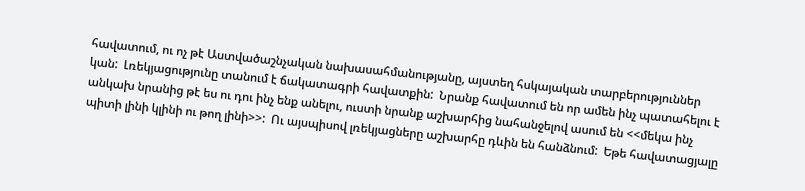հավատում, ու ոչ թէ Աստվածաշնչական նախասահմանությանը, այստեղ հսկայական տարբերություններ կան:  Լռեկյացությունը տանում է ճակատագրի հավատքին:  Նրանք հավատում են որ ամեն ինչ պատահելու է անկախ նրանից թէ ես ու դու ինչ ենք անելու, ուստի նրանք աշխարհից նահանջելով ասում են <<մեկա ինչ պիտի լինի կլինի ու թող լինի>>:  Ու այսպիսով լռեկյացները աշխարհը դևին են հանձնում:  Եթե հավատացյալը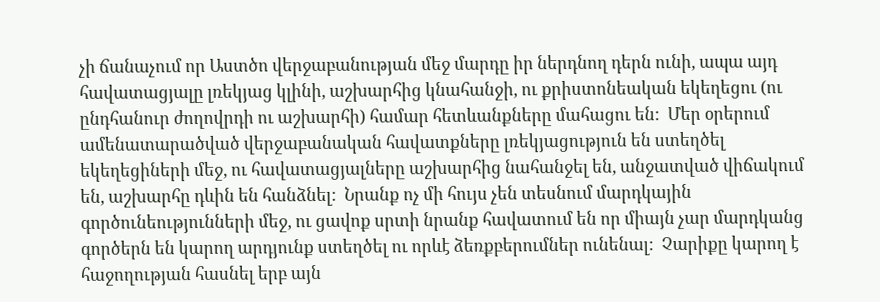չի ճանաչում որ Աստծո վերջաբանության մեջ մարդը իր ներդնող դերն ունի, ապա այդ հավատացյալը լռեկյաց կլինի, աշխարհից կնահանջի, ու քրիստոնեական եկեղեցու (ու ընդհանուր ժողովրդի ու աշխարհի) համար հետևանքները մահացու են:  Մեր օրերում ամենատարածված վերջաբանական հավատքները լռեկյացություն են ստեղծել եկեղեցիների մեջ, ու հավատացյալները աշխարհից նահանջել են, անջատված վիճակում են, աշխարհը դևին են հանձնել:  Նրանք ոչ մի հույս չեն տեսնում մարդկային գործունեությունների մեջ, ու ցավոք սրտի նրանք հավատում են որ միայն չար մարդկանց գործերն են կարող արդյունք ստեղծել ու որևէ ձեռքբերումներ ունենալ:  Չարիքը կարող է հաջողության հասնել երբ այն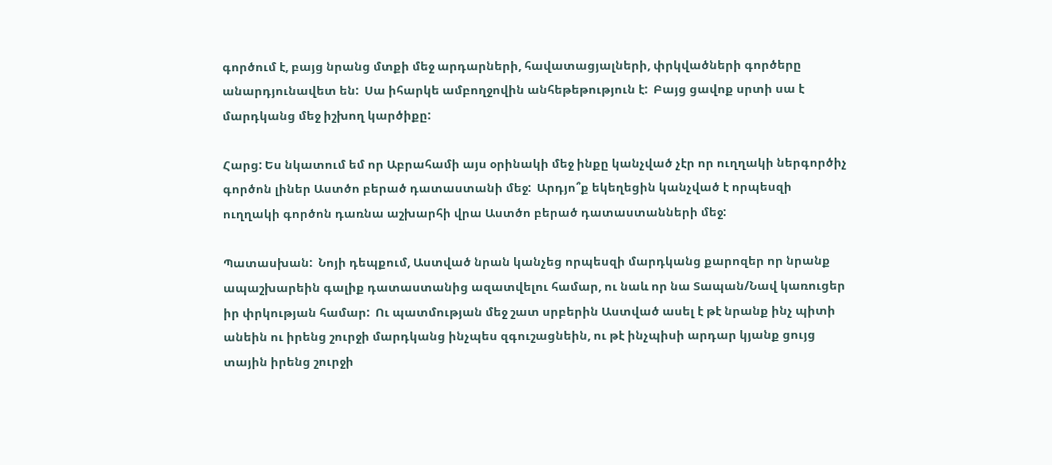գործում է, բայց նրանց մտքի մեջ արդարների, հավատացյալների, փրկվածների գործերը անարդյունավետ են:  Սա իհարկե ամբողջովին անհեթեթություն է:  Բայց ցավոք սրտի սա է մարդկանց մեջ իշխող կարծիքը:

Հարց: Ես նկատում եմ որ Աբրահամի այս օրինակի մեջ ինքը կանչված չէր որ ուղղակի ներգործիչ գործոն լիներ Աստծո բերած դատաստանի մեջ:  Արդյո՞ք եկեղեցին կանչված է որպեսզի ուղղակի գործոն դառնա աշխարհի վրա Աստծո բերած դատաստանների մեջ:

Պատասխան:  Նոյի դեպքում, Աստված նրան կանչեց որպեսզի մարդկանց քարոզեր որ նրանք ապաշխարեին գալիք դատաստանից ազատվելու համար, ու նաև որ նա Տապան/Նավ կառուցեր իր փրկության համար:  Ու պատմության մեջ շատ սրբերին Աստված ասել է թէ նրանք ինչ պիտի անեին ու իրենց շուրջի մարդկանց ինչպես զգուշացնեին, ու թէ ինչպիսի արդար կյանք ցույց տային իրենց շուրջի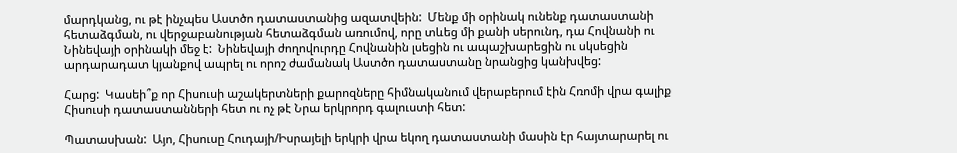մարդկանց, ու թէ ինչպես Աստծո դատաստանից ազատվեին:  Մենք մի օրինակ ունենք դատաստանի հետաձգման, ու վերջաբանության հետաձգման առումով, որը տևեց մի քանի սերունդ, դա Հովնանի ու Նինեվայի օրինակի մեջ է:  Նինեվայի ժողովուրդը Հովնանին լսեցին ու ապաշխարեցին ու սկսեցին արդարադատ կյանքով ապրել ու որոշ ժամանակ Աստծո դատաստանը նրանցից կանխվեց:

Հարց:  Կասեի՞ք որ Հիսուսի աշակերտների քարոզները հիմնականում վերաբերում էին Հռոմի վրա գալիք Հիսուսի դատաստանների հետ ու ոչ թէ Նրա երկրորդ գալուստի հետ:

Պատասխան:  Այո, Հիսուսը Հուդայի/Իսրայելի երկրի վրա եկող դատաստանի մասին էր հայտարարել ու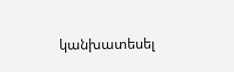կանխատեսել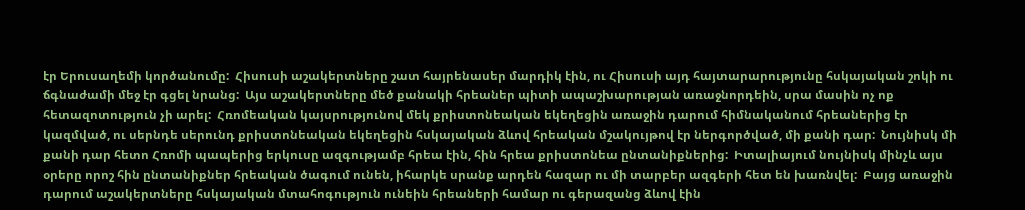էր Երուսաղեմի կործանումը:  Հիսուսի աշակերտները շատ հայրենասեր մարդիկ էին, ու Հիսուսի այդ հայտարարությունը հսկայական շոկի ու ճգնաժամի մեջ էր գցել նրանց:  Այս աշակերտները մեծ քանակի հրեաներ պիտի ապաշխարության առաջնորդեին, սրա մասին ոչ ոք հետազոտություն չի արել:  Հռոմեական կայսրությունով մեկ քրիստոնեական եկեղեցին առաջին դարում հիմնականում հրեաներից էր կազմված, ու սերնդե սերունդ քրիստոնեական եկեղեցին հսկայական ձևով հրեական մշակույթով էր ներգործված, մի քանի դար:  Նույնիսկ մի քանի դար հետո Հռոմի պապերից երկուսը ազգությամբ հրեա էին, հին հրեա քրիստոնեա ընտանիքներից:  Իտալիայում նույնիսկ մինչև այս օրերը որոշ հին ընտանիքներ հրեական ծագում ունեն, իհարկե սրանք արդեն հազար ու մի տարբեր ազգերի հետ են խառնվել:  Բայց առաջին դարում աշակերտները հսկայական մտահոգություն ունեին հրեաների համար ու գերազանց ձևով էին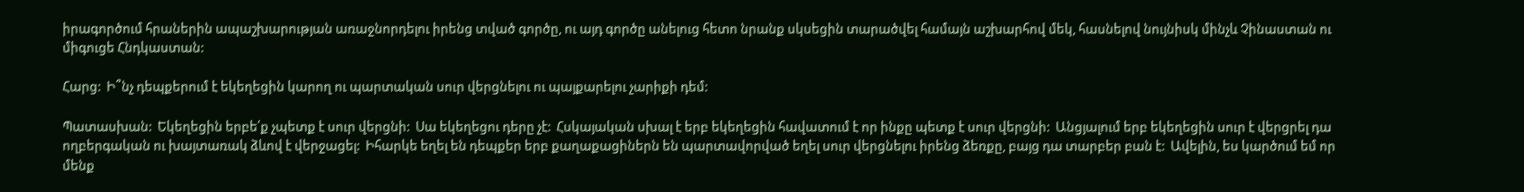իրագործում հրաներին ապաշխարության առաջնորդելու իրենց տված գործը, ու այդ գործը անելուց հետո նրանք սկսեցին տարածվել համայն աշխարհով մեկ, հասնելով նույնիսկ մինչև Չինաստան ու միգուցե Հնդկաստան:

Հարց:  Ի՞նչ դեպքերում է եկեղեցին կարող ու պարտական սուր վերցնելու ու պայքարելու չարիքի դեմ:

Պատասխան:  Եկեղեցին երբե՛ք չպետք է սուր վերցնի:  Սա եկեղեցու դերը չէ:  Հսկայական սխալ է երբ եկեղեցին հավատում է որ ինքը պետք է սուր վերցնի:  Անցյալում երբ եկեղեցին սուր է վերցրել դա ողբերգական ու խայտառակ ձևով է վերջացել:  Իհարկե եղել են դեպքեր երբ քաղաքացիներն են պարտավորված եղել սուր վերցնելու իրենց ձեռքը, բայց դա տարբեր բան է:  Ավելին, ես կարծում եմ որ մենք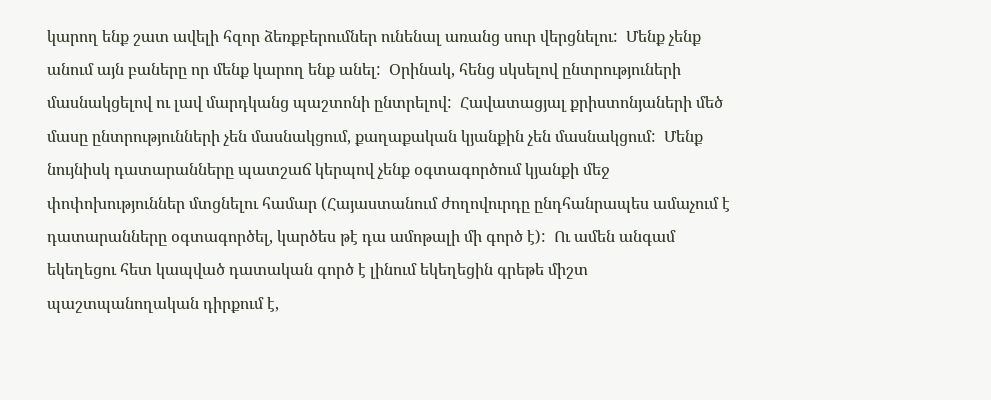կարող ենք շատ ավելի հզոր ձեռքբերումներ ունենալ առանց սուր վերցնելու:  Մենք չենք անում այն բաները որ մենք կարող ենք անել:  Օրինակ, հենց սկսելով ընտրություների մասնակցելով ու լավ մարդկանց պաշտոնի ընտրելով:  Հավատացյալ քրիստոնյաների մեծ մասը ընտրությունների չեն մասնակցում, քաղաքական կյանքին չեն մասնակցում:  Մենք նույնիսկ դատարանները պատշաճ կերպով չենք օգտագործում կյանքի մեջ փոփոխություններ մտցնելու համար (Հայաստանում ժողովուրդը ընդհանրապես ամաչում է դատարանները օգտագործել, կարծես թէ դա ամոթալի մի գործ է):  Ու ամեն անգամ եկեղեցու հետ կապված դատական գործ է լինում եկեղեցին գրեթե միշտ պաշտպանողական դիրքում է,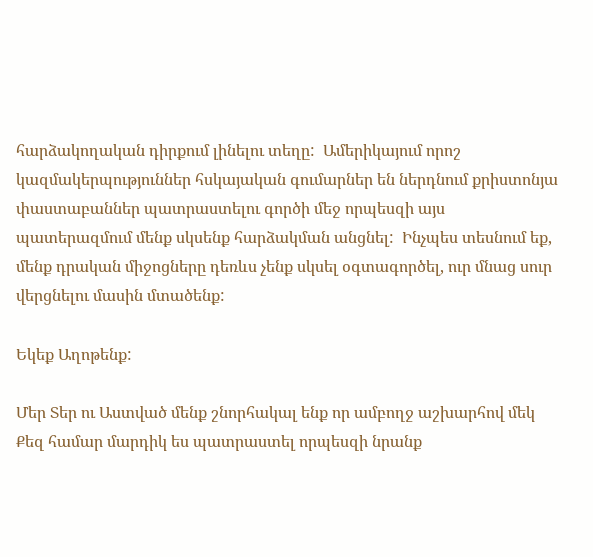հարձակողական դիրքում լինելու տեղը:  Ամերիկայում որոշ կազմակերպություններ հսկայական գումարներ են ներդնում քրիստոնյա փաստաբաններ պատրաստելու գործի մեջ որպեսզի այս պատերազմում մենք սկսենք հարձակման անցնել:  Ինչպես տեսնում եք, մենք դրական միջոցները դեռևս չենք սկսել օգտագործել, ուր մնաց սուր վերցնելու մասին մտածենք:

Եկեք Աղոթենք:

Մեր Տեր ու Աստված մենք շնորհակալ ենք որ ամբողջ աշխարհով մեկ Քեզ համար մարդիկ ես պատրաստել որպեսզի նրանք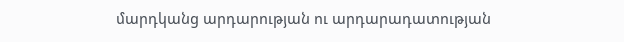մարդկանց արդարության ու արդարադատության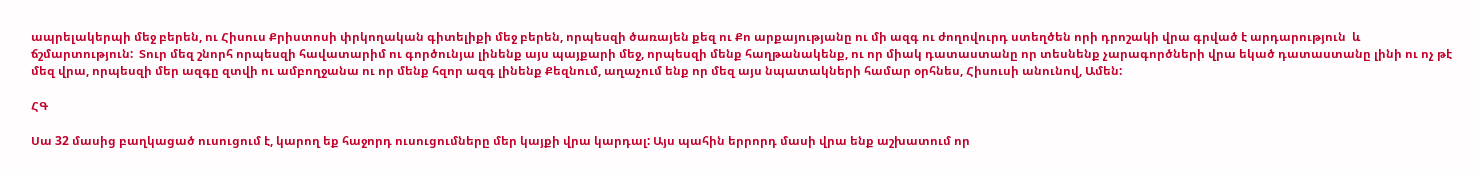ապրելակերպի մեջ բերեն, ու Հիսուս Քրիստոսի փրկողական գիտելիքի մեջ բերեն, որպեսզի ծառայեն քեզ ու Քո արքայությանը ու մի ազգ ու ժողովուրդ ստեղծեն որի դրոշակի վրա գրված է արդարություն  և ճշմարտություն:  Տուր մեզ շնորհ որպեսզի հավատարիմ ու գործունյա լինենք այս պայքարի մեջ, որպեսզի մենք հաղթանակենք, ու որ միակ դատաստանը որ տեսնենք չարագործների վրա եկած դատաստանը լինի ու ոչ թէ մեզ վրա, որպեսզի մեր ազգը զտվի ու ամբողջանա ու որ մենք հզոր ազգ լինենք Քեզնում, աղաչում ենք որ մեզ այս նպատակների համար օրհնես, Հիսուսի անունով, Ամեն:

ՀԳ

Սա 32 մասից բաղկացած ուսուցում է, կարող եք հաջորդ ուսուցումները մեր կայքի վրա կարդալ: Այս պահին երրորդ մասի վրա ենք աշխատում որ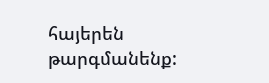հայերեն թարգմանենք: